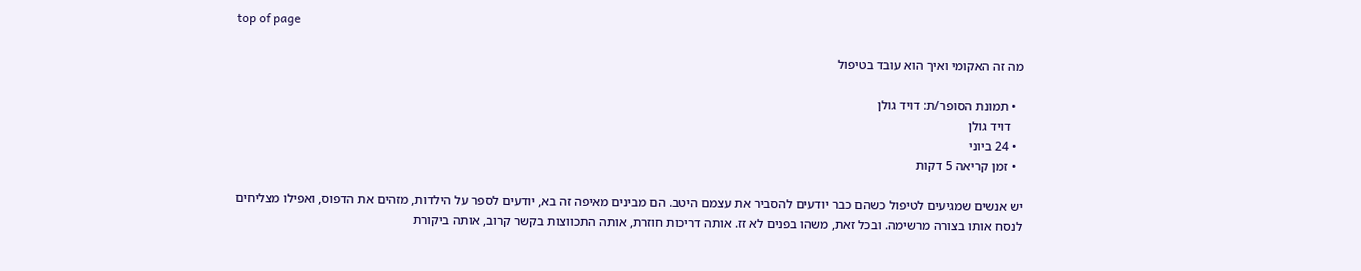top of page

מה זה האקומי ואיך הוא עובד בטיפול

  • תמונת הסופר/ת: דויד גולן
    דויד גולן
  • 24 ביוני
  • זמן קריאה 5 דקות

יש אנשים שמגיעים לטיפול כשהם כבר יודעים להסביר את עצמם היטב. הם מבינים מאיפה זה בא, יודעים לספר על הילדות, מזהים את הדפוס, ואפילו מצליחים לנסח אותו בצורה מרשימה. ובכל זאת, משהו בפנים לא זז. אותה דריכות חוזרת, אותה התכווצות בקשר קרוב, אותה ביקורת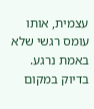עצמית, אותו עומס רגשי שלא באמת נרגע. בדיוק במקום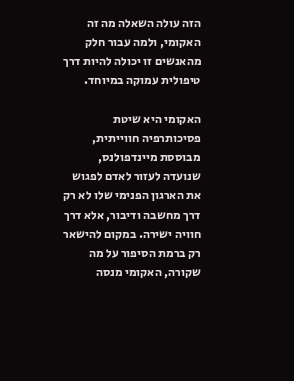הזה עולה השאלה מה זה האקומי, ולמה עבור חלק מהאנשים זו יכולה להיות דרך טיפולית עמוקה במיוחד.

האקומי היא שיטת פסיכותרפיה חווייתית, מבוססת מיינדפולנס, שנועדה לעזור לאדם לפגוש את הארגון הפנימי שלו לא רק דרך מחשבה ודיבור, אלא דרך חוויה ישירה. במקום להישאר רק ברמת הסיפור על מה שקורה, האקומי מנסה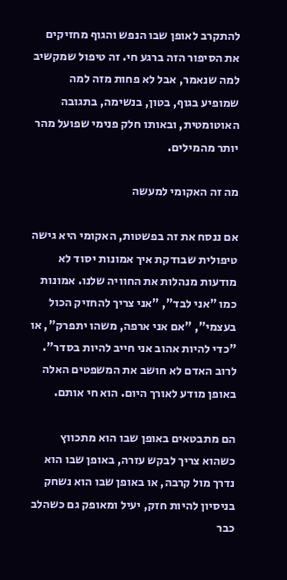להתקרב לאופן שבו הנפש והגוף מחזיקים את הסיפור הזה ברגע חי. זה טיפול שמקשיב למה שנאמר, אבל לא פחות מזה למה שמופיע בגוף, בטון, בנשימה, בתגובה האוטומטית, ובאותו חלק פנימי שפועל מהר יותר מהמילים.

מה זה האקומי למעשה

אם ננסח את זה בפשטות, האקומי היא גישה טיפולית שבודקת איך אמונות יסוד לא מודעות מנהלות את החוויה שלנו. אמונות כמו "אני לבד", "אני צריך להחזיק הכול בעצמי", "אם אני ארפה, משהו יתפרק", או "כדי להיות אהוב אני חייב להיות בסדר". לרוב האדם לא חושב את המשפטים האלה באופן מודע לאורך היום. הוא חי אותם.

הם מתבטאים באופן שבו הוא מתכווץ כשהוא צריך לבקש עזרה, באופן שבו הוא נדרך מול קרבה, או באופן שבו הוא נשחק בניסיון להיות חזק, יעיל ומאופק גם כשהלב כבר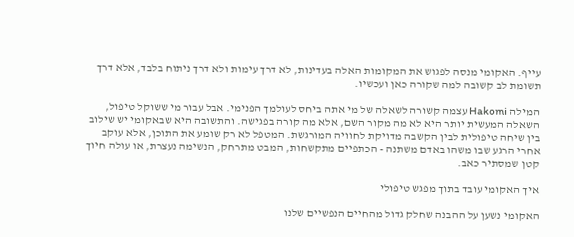עייף. האקומי מנסה לפגוש את המקומות האלה בעדינות, לא דרך עימות ולא דרך ניתוח בלבד, אלא דרך תשומת לב קשובה למה שקורה כאן ועכשיו.

המילה Hakomi עצמה קשורה לשאלה של מי אתה ביחס לעולמך הפנימי. אבל עבור מי ששוקל טיפול, השאלה המעשית יותר היא לא מה מקור השם, אלא מה קורה בפגישה. והתשובה היא שבאקומי יש שילוב בין שיחה טיפולית לבין הקשבה מדויקת לחוויה המורגשת. המטפל לא רק שומע את התוכן, אלא עוקב אחרי הרגע שבו משהו באדם משתנה - הכתפיים מתקשחות, המבט מתרחק, הנשימה נעצרת, או עולה חיוך קטן שמסתיר כאב.

איך האקומי עובד בתוך מפגש טיפולי

האקומי נשען על ההבנה שחלק גדול מהחיים הנפשיים שלנו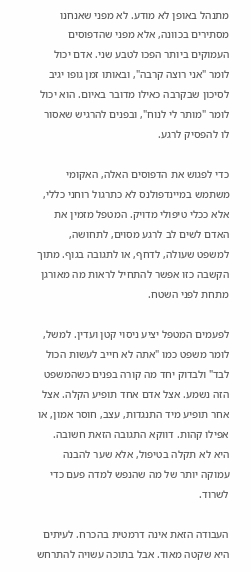מתנהל באופן לא מודע. לא מפני שאנחנו מסתירים בכוונה, אלא מפני שהדפוסים העמוקים ביותר הפכו לטבע שני. אדם יכול לומר "אני רוצה קרבה", ובאותו זמן גופו יגיב לסיכון שבקרבה כאילו מדובר באיום. הוא יכול לומר "מותר לי לנוח", ובפנים להרגיש שאסור לו להפסיק לרגע.

כדי לפגוש את הדפוסים האלה, האקומי משתמש במיינדפולנס לא כתרגול רוחני כללי, אלא ככלי טיפולי מדויק. המטפל מזמין את האדם לשים לב לרגע מסוים, לתחושה, למשפט שעולה, לדחף, או לתגובה בגוף. מתוך הקשבה כזו אפשר להתחיל לראות מה מאורגן מתחת לפני השטח.

לפעמים המטפל יציע ניסוי קטן ועדין. למשל, לומר משפט כמו "אתה לא חייב לעשות הכול לבד" ולבדוק יחד מה קורה בפנים כשהמשפט הזה נשמע. אצל אדם אחד תופיע הקלה. אצל אחר תופיע מיד התנגדות, עצב, חוסר אמון, או אפילו קהות. דווקא התגובה הזאת חשובה. היא לא תקלה בטיפול, אלא שער להבנה עמוקה יותר של מה שהנפש למדה פעם כדי לשרוד.

העבודה הזאת אינה דרמטית בהכרח. לעיתים היא שקטה מאוד. אבל בתוכה עשויה להתרחש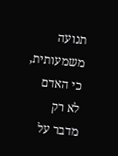תנועה משמעותית, כי האדם לא רק מדבר על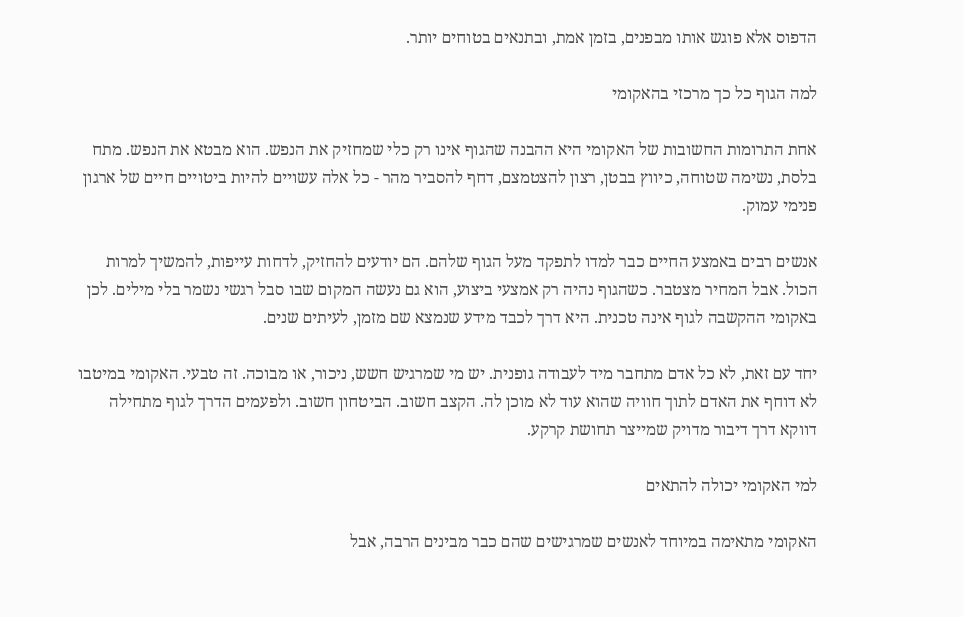הדפוס אלא פוגש אותו מבפנים, בזמן אמת, ובתנאים בטוחים יותר.

למה הגוף כל כך מרכזי בהאקומי

אחת התרומות החשובות של האקומי היא ההבנה שהגוף אינו רק כלי שמחזיק את הנפש. הוא מבטא את הנפש. מתח בלסת, נשימה שטוחה, כיווץ בבטן, רצון להצטמצם, דחף להסביר מהר - כל אלה עשויים להיות ביטויים חיים של ארגון פנימי עמוק.

אנשים רבים באמצע החיים כבר למדו לתפקד מעל הגוף שלהם. הם יודעים להחזיק, לדחות עייפות, להמשיך למרות הכול. אבל המחיר מצטבר. כשהגוף נהיה רק אמצעי ביצוע, הוא גם נעשה המקום שבו סבל רגשי נשמר בלי מילים. לכן באקומי ההקשבה לגוף אינה טכנית. היא דרך לכבד מידע שנמצא שם מזמן, לעיתים שנים.

יחד עם זאת, לא כל אדם מתחבר מיד לעבודה גופנית. יש מי שמרגיש חשש, ניכור, או מבוכה. זה טבעי. האקומי במיטבו לא דוחף את האדם לתוך חוויה שהוא עוד לא מוכן לה. הקצב חשוב. הביטחון חשוב. ולפעמים הדרך לגוף מתחילה דווקא דרך דיבור מדויק שמייצר תחושת קרקע.

למי האקומי יכולה להתאים

האקומי מתאימה במיוחד לאנשים שמרגישים שהם כבר מבינים הרבה, אבל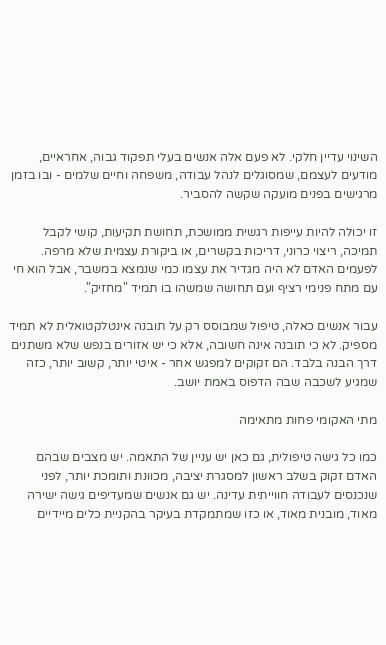השינוי עדיין חלקי. לא פעם אלה אנשים בעלי תפקוד גבוה, אחראיים, מודעים לעצמם, שמסוגלים לנהל עבודה, משפחה וחיים שלמים - ובו בזמן מרגישים בפנים מועקה שקשה להסביר.

זו יכולה להיות עייפות רגשית ממושכת, תחושת תקיעות, קושי לקבל תמיכה, ריצוי כרוני, דריכות בקשרים, או ביקורת עצמית שלא מרפה. לפעמים האדם לא היה מגדיר את עצמו כמי שנמצא במשבר, אבל הוא חי עם מתח פנימי רציף ועם תחושה שמשהו בו תמיד "מחזיק".

עבור אנשים כאלה, טיפול שמבוסס רק על תובנה אינטלקטואלית לא תמיד מספיק. לא כי תובנה אינה חשובה, אלא כי יש אזורים בנפש שלא משתנים דרך הבנה בלבד. הם זקוקים למפגש אחר - איטי יותר, קשוב יותר, כזה שמגיע לשכבה שבה הדפוס באמת יושב.

מתי האקומי פחות מתאימה

כמו כל גישה טיפולית, גם כאן יש עניין של התאמה. יש מצבים שבהם האדם זקוק בשלב ראשון למסגרת יציבה, מכוונת ותומכת יותר, לפני שנכנסים לעבודה חווייתית עדינה. יש גם אנשים שמעדיפים גישה ישירה מאוד, מובנית מאוד, או כזו שמתמקדת בעיקר בהקניית כלים מיידיים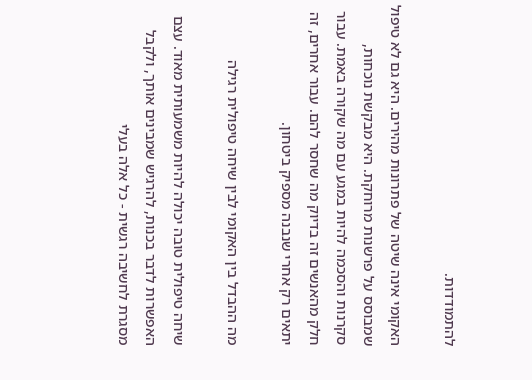להתמודדות.

האקומי אינה שיטה של פתרונות מהירים. היא גם לא טיפול שמבוסס על פרשנות מרוחקת. היא מבקשת נוכחות, סקרנות והסכמה להיות במגע עם מה שקורה באמת. עבור חלק מהאנשים זה בדיוק מה שחסר להם. עבור אחרים, זה יתאים רק אחרי שנבנה מספיק ביטחון.

מה ההבדל בין האקומי לבין שיחה טיפולית רגילה

שיחה טיפולית טובה יכולה להיות משמעותית מאוד. עצם האפשרות לדבר בכנות, להרגיש שמבינים אותך, ולקבל מסגרת לחשיבה רגשית - כל אלה בעלי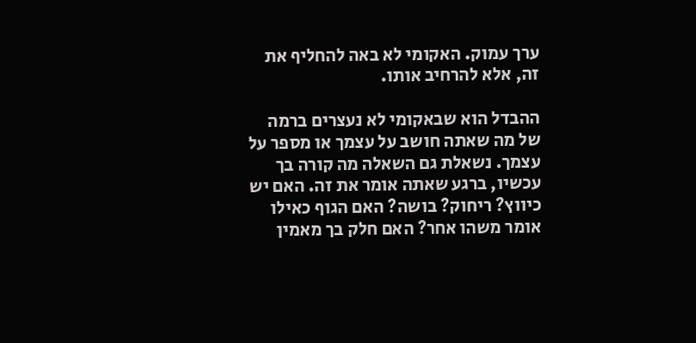ערך עמוק. האקומי לא באה להחליף את זה, אלא להרחיב אותו.

ההבדל הוא שבאקומי לא נעצרים ברמה של מה שאתה חושב על עצמך או מספר על עצמך. נשאלת גם השאלה מה קורה בך עכשיו, ברגע שאתה אומר את זה. האם יש כיווץ? ריחוק? בושה? האם הגוף כאילו אומר משהו אחר? האם חלק בך מאמין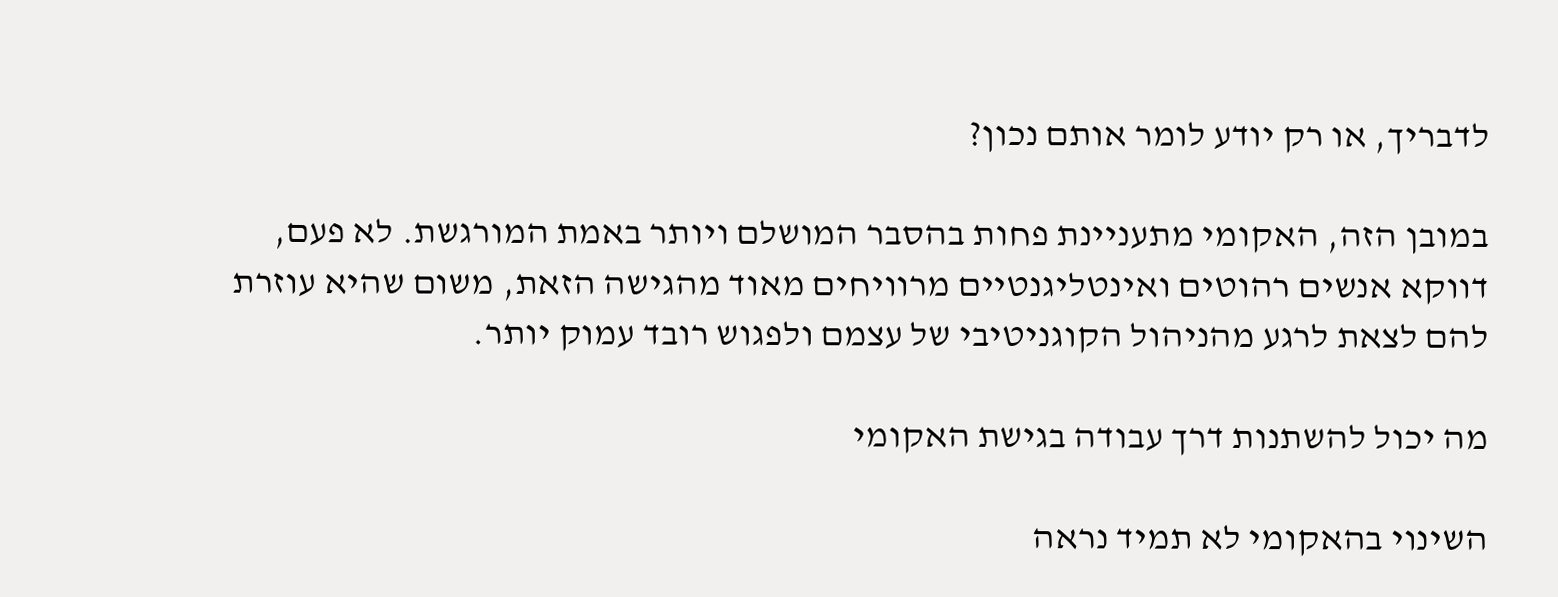לדבריך, או רק יודע לומר אותם נכון?

במובן הזה, האקומי מתעניינת פחות בהסבר המושלם ויותר באמת המורגשת. לא פעם, דווקא אנשים רהוטים ואינטליגנטיים מרוויחים מאוד מהגישה הזאת, משום שהיא עוזרת להם לצאת לרגע מהניהול הקוגניטיבי של עצמם ולפגוש רובד עמוק יותר.

מה יכול להשתנות דרך עבודה בגישת האקומי

השינוי בהאקומי לא תמיד נראה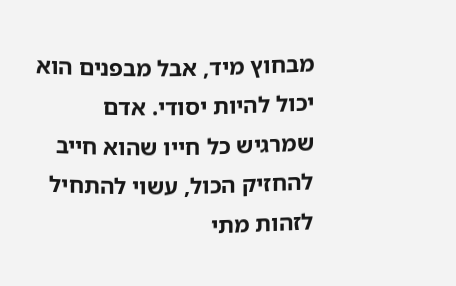מבחוץ מיד, אבל מבפנים הוא יכול להיות יסודי. אדם שמרגיש כל חייו שהוא חייב להחזיק הכול, עשוי להתחיל לזהות מתי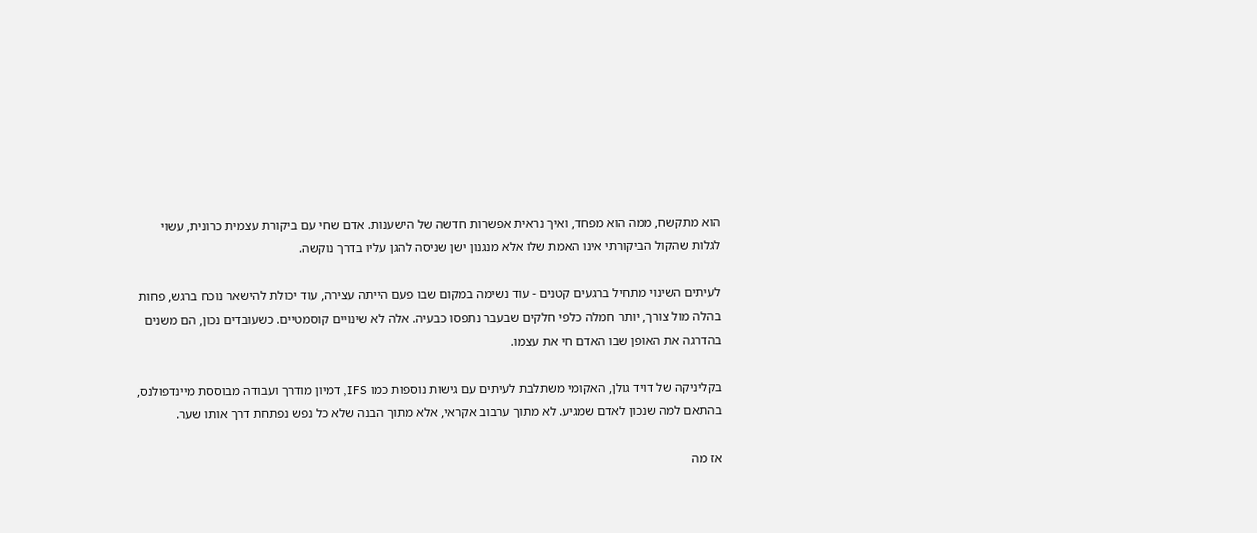הוא מתקשח, ממה הוא מפחד, ואיך נראית אפשרות חדשה של הישענות. אדם שחי עם ביקורת עצמית כרונית, עשוי לגלות שהקול הביקורתי אינו האמת שלו אלא מנגנון ישן שניסה להגן עליו בדרך נוקשה.

לעיתים השינוי מתחיל ברגעים קטנים - עוד נשימה במקום שבו פעם הייתה עצירה, עוד יכולת להישאר נוכח ברגש, פחות בהלה מול צורך, יותר חמלה כלפי חלקים שבעבר נתפסו כבעיה. אלה לא שינויים קוסמטיים. כשעובדים נכון, הם משנים בהדרגה את האופן שבו האדם חי את עצמו.

בקליניקה של דויד גולן, האקומי משתלבת לעיתים עם גישות נוספות כמו IFS, דמיון מודרך ועבודה מבוססת מיינדפולנס, בהתאם למה שנכון לאדם שמגיע. לא מתוך ערבוב אקראי, אלא מתוך הבנה שלא כל נפש נפתחת דרך אותו שער.

אז מה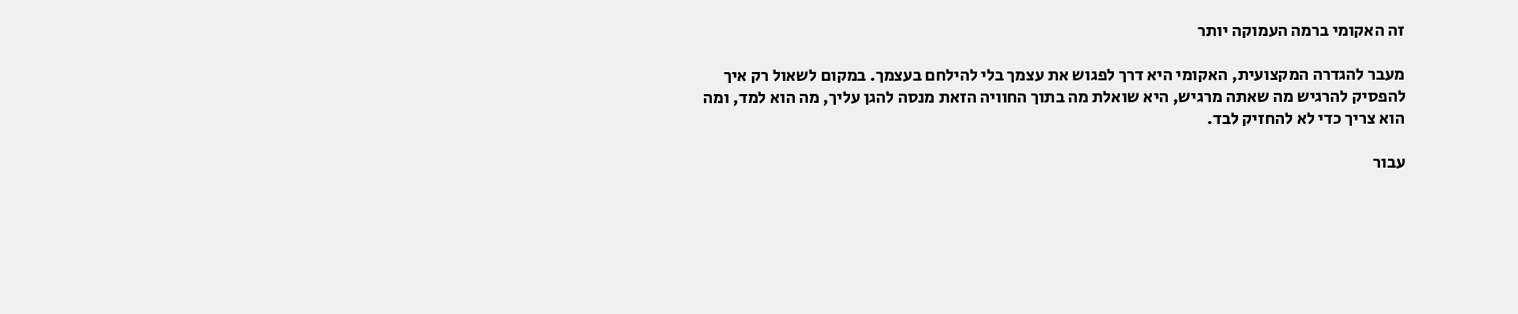זה האקומי ברמה העמוקה יותר

מעבר להגדרה המקצועית, האקומי היא דרך לפגוש את עצמך בלי להילחם בעצמך. במקום לשאול רק איך להפסיק להרגיש מה שאתה מרגיש, היא שואלת מה בתוך החוויה הזאת מנסה להגן עליך, מה הוא למד, ומה הוא צריך כדי לא להחזיק לבד.

עבור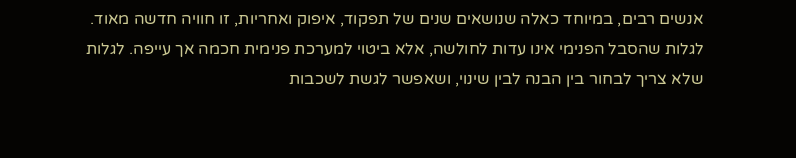אנשים רבים, במיוחד כאלה שנושאים שנים של תפקוד, איפוק ואחריות, זו חוויה חדשה מאוד. לגלות שהסבל הפנימי אינו עדות לחולשה, אלא ביטוי למערכת פנימית חכמה אך עייפה. לגלות שלא צריך לבחור בין הבנה לבין שינוי, ושאפשר לגשת לשכבות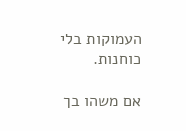העמוקות בלי כוחנות.

אם משהו בך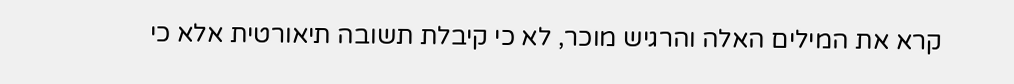קרא את המילים האלה והרגיש מוכר, לא כי קיבלת תשובה תיאורטית אלא כי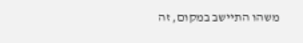משהו התיישב במקום, זה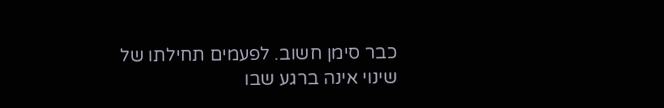כבר סימן חשוב. לפעמים תחילתו של שינוי אינה ברגע שבו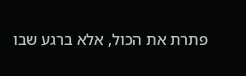פתרת את הכול, אלא ברגע שבו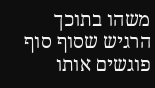משהו בתוכך הרגיש שסוף סוף פוגשים אותו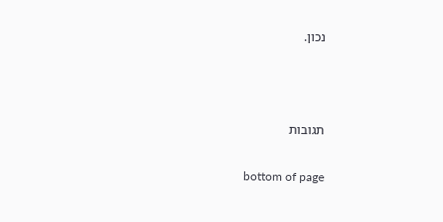נכון.





תגובות


bottom of page